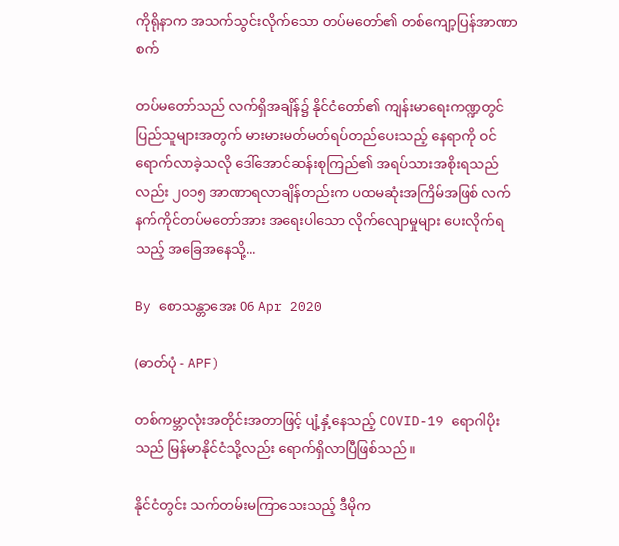ကိုရိုနာက အသက်သွင်းလိုက်သော တပ်မတော်၏ တစ်ကျော့ပြန်အာဏာစက်

တပ်မတော်သည် လက်ရှိအချိန်၌ နိုင်ငံတော်၏ ကျန်းမာရေးကဏ္ဍတွင် ပြည်သူများအတွက် မားမားမတ်မတ်ရပ်တည်ပေးသည့် နေရာကို ဝင်ရောက်လာခဲ့သလို ဒေါ်အောင်ဆန်းစုကြည်၏ အရပ်သားအစိုးရသည်လည်း ၂၀၁၅ အာဏာရလာချိန်တည်းက ပထမဆုံးအကြိမ်အဖြစ် လက်နက်ကိုင်တပ်မတော်အား အရေးပါသော လိုက်လျောမှုများ ပေးလိုက်ရသည့် အခြေအနေသို့...

By စောသန္တာအေး 06 Apr 2020

(ဓာတ်ပုံ - APF)

တစ်ကမ္ဘာလုံးအတိုင်းအတာဖြင့် ပျံ့နှံ့နေသည့် COVID-19 ရောဂါပိုးသည် မြန်မာနိုင်ငံသို့လည်း ရောက်ရှိလာပြီဖြစ်သည်။

နိုင်ငံတွင်း သက်တမ်းမကြာသေးသည့် ဒီမိုက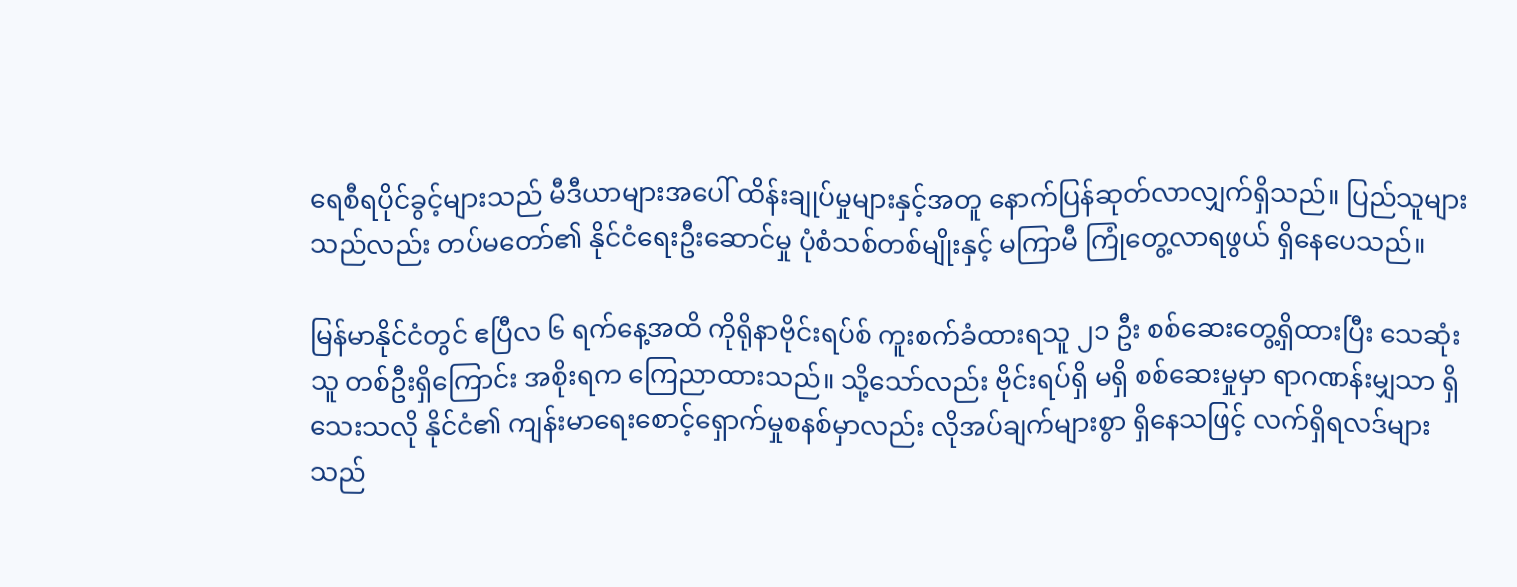ရေစီရပိုင်ခွင့်များသည် မီဒီယာများအပေါ် ထိန်းချုပ်မှုများနှင့်အတူ နောက်ပြန်ဆုတ်လာလျှက်ရှိသည်။ ပြည်သူများသည်လည်း တပ်မတော်၏ နိုင်ငံရေးဦးဆောင်မှု ပုံစံသစ်တစ်မျိုးနှင့် မကြာမီ ကြုံတွေ့လာရဖွယ် ရှိနေပေသည်။

မြန်မာနိုင်ငံတွင် ဧပြီလ ၆ ရက်နေ့အထိ ကိုရိုနာဗိုင်းရပ်စ် ကူးစက်ခံထားရသူ ၂၁ ဦး စစ်ဆေးတွေ့ရှိထားပြီး သေဆုံးသူ တစ်ဦးရှိကြောင်း အစိုးရက ကြေညာထားသည်။ သို့သော်လည်း ဗိုင်းရပ်ရှိ မရှိ စစ်ဆေးမှုမှာ ရာဂဏန်းမျှသာ ရှိသေးသလို နိုင်ငံ၏ ကျန်းမာရေးစောင့်ရှောက်မှုစနစ်မှာလည်း လိုအပ်ချက်များစွာ ရှိနေသဖြင့် လက်ရှိရလဒ်များသည်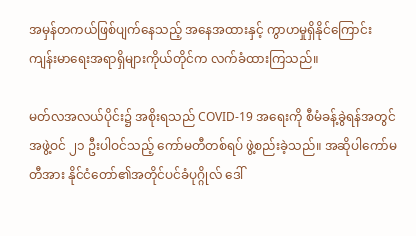အမှန်တကယ်ဖြစ်ပျက်နေသည့် အနေအထားနှင့် ကွာဟမှုရှိနိုင်ကြောင်း ကျန်းမာရေးအရာရှိများကိုယ်တိုင်က လက်ခံထားကြသည်။

မတ်လအလယ်ပိုင်း၌ အစိုးရသည် COVID-19 အရေးကို စီမံခန့်ခွဲရန်အတွင် အဖွဲ့ဝင် ၂၁ ဦးပါဝင်သည့် ကော်မတီတစ်ရပ် ဖွဲ့စည်းခဲ့သည်။ အဆိုပါကော်မတီအား နိုင်ငံတော်၏အတိုင်ပင်ခံပုဂ္ဂိုလ် ဒေါ်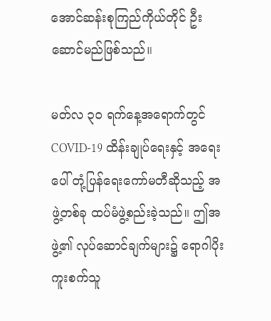အောင်ဆန်းစုကြည်ကိုယ်တိုင် ဦးဆောင်မည်ဖြစ်သည်။

မတ်လ ၃၀ ရက်နေ့အရောက်တွင် COVID-19 ထိန်းချုပ်ရေးနှင့် အရေးပေါ် တုံ့ပြန်ရေးကော်မတီဆိုသည့် အဖွဲ့တစ်ခု ထပ်မံဖွဲ့စည်းခဲ့သည်။ ဤအဖွဲ့၏ လုပ်ဆောင်ချက်များ၌ ရောဂါပိုးကူးစက်သူ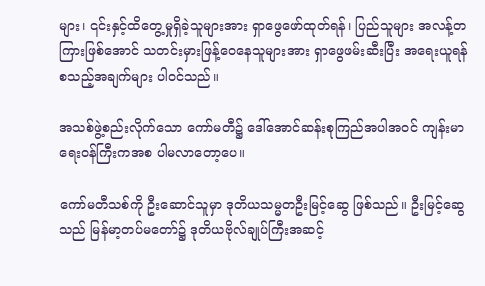များ၊ ၎င်းနှင့်ထိတွေ့မှုရှိခဲ့သူများအား ရှာဖွေဖော်ထုတ်ရန်၊ ပြည်သူများ အလန့်တကြားဖြစ်အောင် သတင်းမှားဖြန့်ဝေနေသူများအား ရှာဖွေဖမ်းဆီးပြီး အရေးယူရန် စသည့်အချက်များ ပါဝင်သည်။

အသစ်ဖွဲ့စည်းလိုက်သော ကော်မတီ၌ ဒေါ်အောင်ဆန်းစုကြည်အပါအဝင် ကျန်းမာရေးဝန်ကြီးကအစ ပါမလာတော့ပေ။

ကော်မတီသစ်ကို ဦးဆောင်သူမှာ ဒုတိယသမ္မတဦးမြင့်ဆွေ ဖြစ်သည်။ ဦးမြင့်ဆွေသည် မြန်မာ့တပ်မတော်၌ ဒုတိယဗိုလ်ချုပ်ကြီးအဆင့်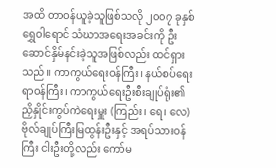အထိ တာဝန်ယူခဲ့သူဖြစ်သလို ၂၀၀၇ ခုနှစ် ရွှေဝါရောင် သံဃာအရေးအခင်းကို ဦးဆောင်နှိမ်နင်းခဲ့သူအဖြစ်လည်း ထင်ရှားသည်။ ကာကွယ်ရေးဝန်ကြီး၊ နယ်စပ်ရေးရာဝန်ကြီး၊ ကာကွယ်ရေးဦးစီးချုပ်ရုံး၏ ညှိနှိုင်းကွပ်ကဲရေးမှူး (ကြည်း၊ ရေ၊ လေ) ဗိုလ်ချုပ်ကြီးမြထွန်းဦးနှင့် အရပ်သားဝန်ကြီး ငါးဦးတို့လည်း ကော်မ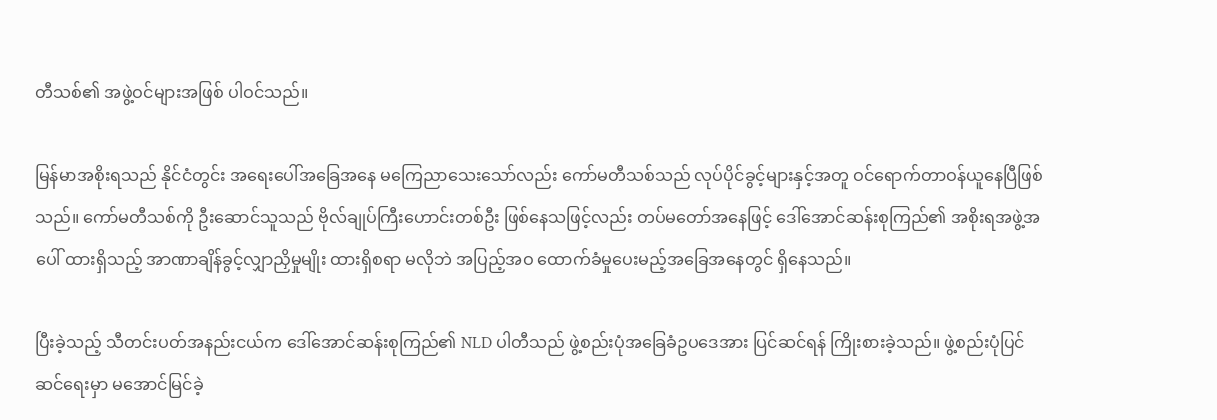တီသစ်၏ အဖွဲ့ဝင်များအဖြစ် ပါဝင်သည်။

မြန်မာအစိုးရသည် နိုင်ငံတွင်း အရေးပေါ်အခြေအနေ မကြေညာသေးသော်လည်း ကော်မတီသစ်သည် လုပ်ပိုင်ခွင့်များနှင့်အတူ ဝင်ရောက်တာဝန်ယူနေပြီဖြစ်သည်။ ကော်မတီသစ်ကို ဦးဆောင်သူသည် ဗိုလ်ချုပ်ကြီးဟောင်းတစ်ဦး ဖြစ်နေသဖြင့်လည်း တပ်မတော်အနေဖြင့် ဒေါ်အောင်ဆန်းစုကြည်၏ အစိုးရအဖွဲ့အပေါ် ထားရှိသည့် အာဏာချိန်ခွင့်လျှာညှိမှုမျိုး ထားရှိစရာ မလိုဘဲ အပြည့်အဝ ထောက်ခံမှုပေးမည့်အခြေအနေတွင် ရှိနေသည်။

ပြီးခဲ့သည့် သီတင်းပတ်အနည်းငယ်က ဒေါ်အောင်ဆန်းစုကြည်၏ NLD ပါတီသည် ဖွဲ့စည်းပုံအခြေခံဥပဒေအား ပြင်ဆင်ရန် ကြိုးစားခဲ့သည်။ ဖွဲ့စည်းပုံပြင်ဆင်ရေးမှာ မအောင်မြင်ခဲ့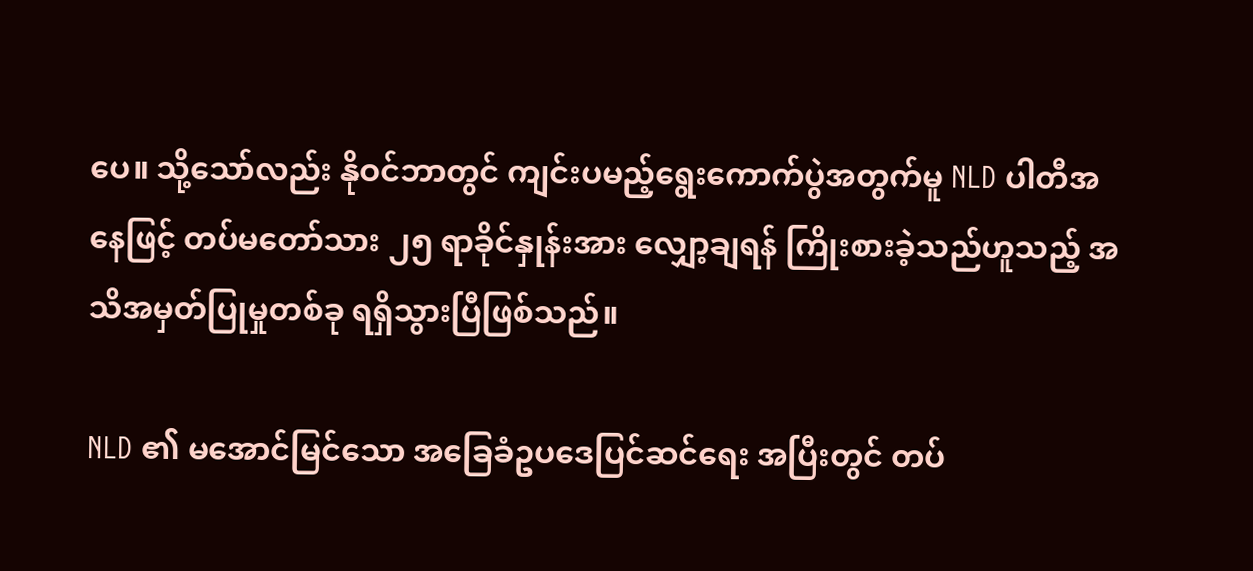ပေ။ သို့သော်လည်း နိုဝင်ဘာတွင် ကျင်းပမည့်ရွေးကောက်ပွဲအတွက်မူ NLD ပါတီအနေဖြင့် တပ်မတော်သား ၂၅ ရာခိုင်နှုန်းအား လျှော့ချရန် ကြိုးစားခဲ့သည်ဟူသည့် အသိအမှတ်ပြုမှုတစ်ခု ရရှိသွားပြီဖြစ်သည်။

NLD ၏ မအောင်မြင်သော အခြေခံဥပဒေပြင်ဆင်ရေး အပြီးတွင် တပ်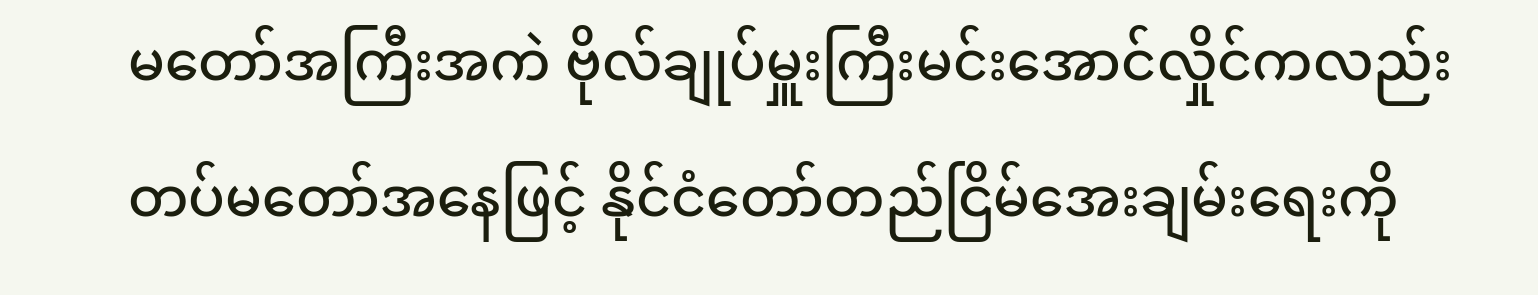မတော်အကြီးအကဲ ဗိုလ်ချုပ်မှူးကြီးမင်းအောင်လှိုင်ကလည်း တပ်မတော်အနေဖြင့် နိုင်ငံတော်တည်ငြိမ်အေးချမ်းရေးကို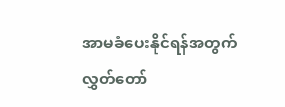အာမခံပေးနိုင်ရန်အတွက် လွှတ်တော်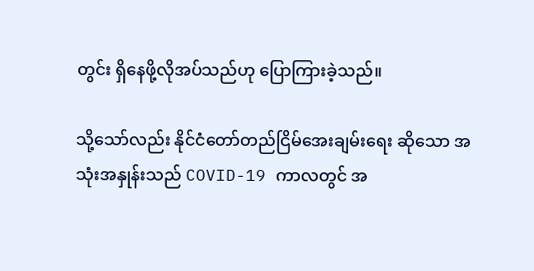တွင်း ရှိနေဖို့လိုအပ်သည်ဟု ပြောကြားခဲ့သည်။

သို့သော်လည်း နိုင်ငံတော်တည်ငြိမ်အေးချမ်းရေး ဆိုသော အသုံးအနှုန်းသည် COVID-19 ကာလတွင် အ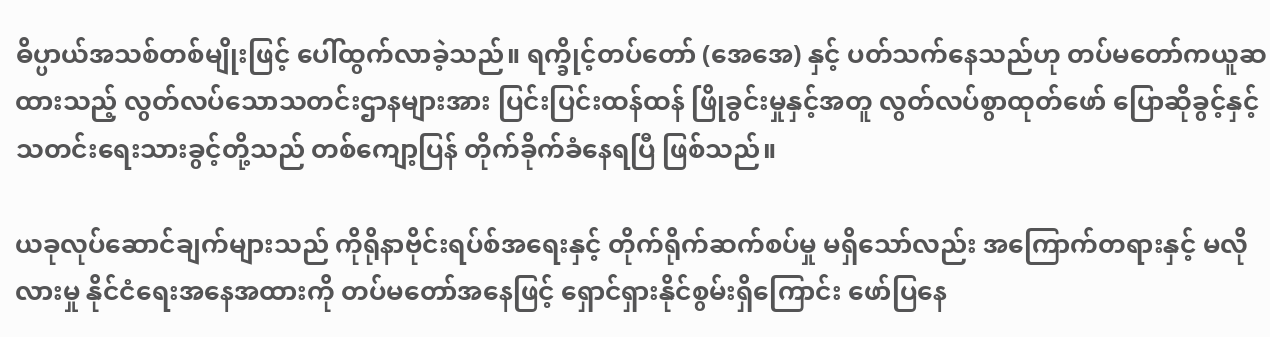ဓိပ္ပာယ်အသစ်တစ်မျိုးဖြင့် ပေါ်ထွက်လာခဲ့သည်။ ရက္ခိုင့်တပ်တော် (အေအေ) နှင့် ပတ်သက်နေသည်ဟု တပ်မတော်ကယူဆထားသည့် လွတ်လပ်သောသတင်းဌာနများအား ပြင်းပြင်းထန်ထန် ဖြိုခွင်းမှုနှင့်အတူ လွတ်လပ်စွာထုတ်ဖော် ပြောဆိုခွင့်နှင့် သတင်းရေးသားခွင့်တို့သည် တစ်ကျော့ပြန် တိုက်ခိုက်ခံနေရပြီ ဖြစ်သည်။

ယခုလုပ်ဆောင်ချက်များသည် ကိုရိုနာဗိုင်းရပ်စ်အရေးနှင့် တိုက်ရိုက်ဆက်စပ်မှု မရှိသော်လည်း အကြောက်တရားနှင့် မလိုလားမှု နိုင်ငံရေးအနေအထားကို တပ်မတော်အနေဖြင့် ရှောင်ရှားနိုင်စွမ်းရှိကြောင်း ဖော်ပြနေ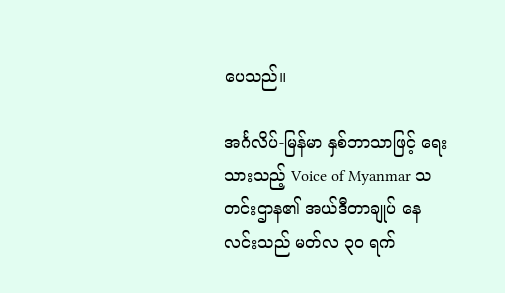ပေသည်။

အင်္ဂလိပ်-မြန်မာ နှစ်ဘာသာဖြင့် ရေးသားသည့် Voice of Myanmar သတင်းဌာန၏ အယ်ဒီတာချုပ် နေလင်းသည် မတ်လ ၃၀ ရက်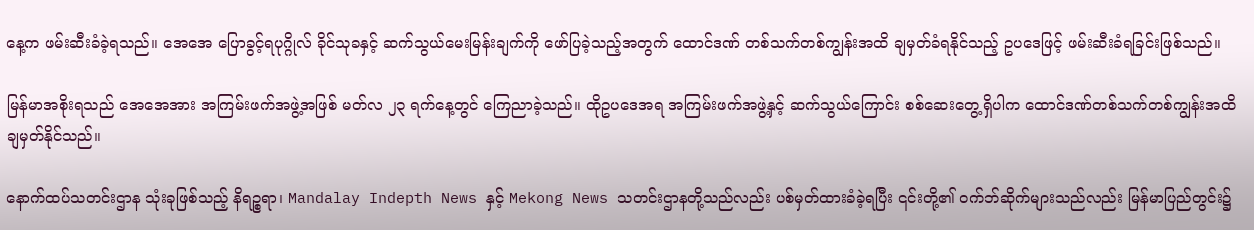နေ့က ဖမ်းဆီးခံခဲ့ရသည်။ အေအေ ပြောခွင့်ရပုဂ္ဂိုလ် ခိုင်သုခနှင့် ဆက်သွယ်မေးမြန်းချက်ကို ဖော်ပြခဲ့သည့်အတွက် ထောင်ဒဏ် တစ်သက်တစ်ကျွန်းအထိ ချမှတ်ခံရနိုင်သည့် ဥပဒေဖြင့် ဖမ်းဆီးခံရခြင်းဖြစ်သည်။

မြန်မာအစိုးရသည် အေအေအား အကြမ်းဖက်အဖွဲ့အဖြစ် မတ်လ ၂၃ ရက်နေ့တွင် ကြေညာခဲ့သည်။ ထိုဥပဒေအရ အကြမ်းဖက်အဖွဲ့နှင့် ဆက်သွယ်ကြောင်း စစ်ဆေးတွေ့ရှိပါက ထောင်ဒဏ်တစ်သက်တစ်ကျွန်းအထိ ချမှတ်နိုင်သည်။

နောက်ထပ်သတင်းဌာန သုံးခုဖြစ်သည့် နိရဉ္စရာ၊ Mandalay Indepth News နှင့် Mekong News သတင်းဌာနတို့သည်လည်း ပစ်မှတ်ထားခံခဲ့ရပြီး ၎င်းတို့၏ ဝက်ဘ်ဆိုက်များသည်လည်း မြန်မာပြည်တွင်း၌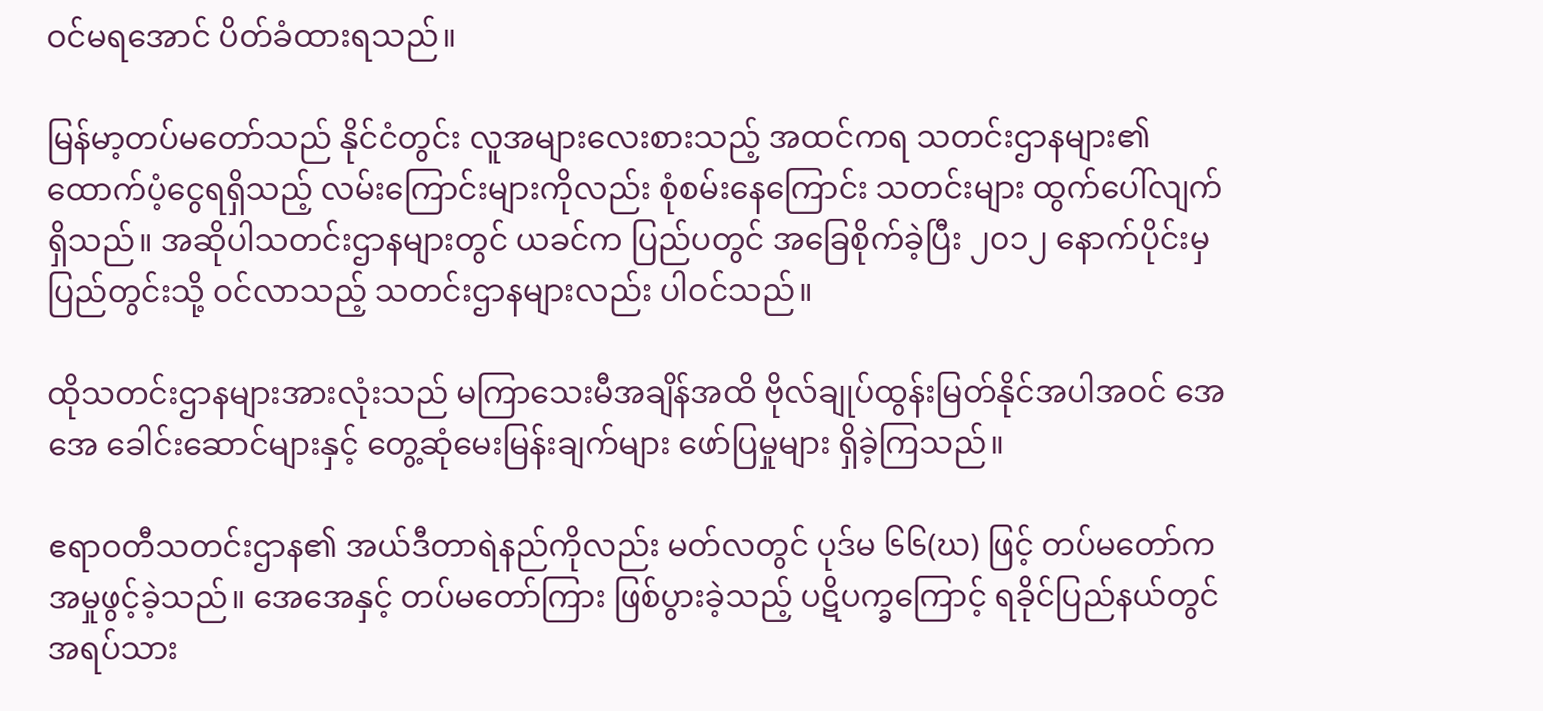ဝင်မရအောင် ပိတ်ခံထားရသည်။

မြန်မာ့တပ်မတော်သည် နိုင်ငံတွင်း လူအများလေးစားသည့် အထင်ကရ သတင်းဌာနများ၏ ထောက်ပံ့ငွေရရှိသည့် လမ်းကြောင်းများကိုလည်း စုံစမ်းနေကြောင်း သတင်းများ ထွက်ပေါ်လျက်ရှိသည်။ အဆိုပါသတင်းဌာနများတွင် ယခင်က ပြည်ပတွင် အခြေစိုက်ခဲ့ပြီး ၂၀၁၂ နောက်ပိုင်းမှ ပြည်တွင်းသို့ ဝင်လာသည့် သတင်းဌာနများလည်း ပါဝင်သည်။

ထိုသတင်းဌာနများအားလုံးသည် မကြာသေးမီအချိန်အထိ ဗိုလ်ချုပ်ထွန်းမြတ်နိုင်အပါအဝင် အေအေ ခေါင်းဆောင်များနှင့် တွေ့ဆုံမေးမြန်းချက်များ ဖော်ပြမှုများ ရှိခဲ့ကြသည်။

ဧရာဝတီသတင်းဌာန၏ အယ်ဒီတာရဲနည်ကိုလည်း မတ်လတွင် ပုဒ်မ ၆၆(ဃ) ဖြင့် တပ်မတော်က အမှုဖွင့်ခဲ့သည်။ အေအေနှင့် တပ်မတော်ကြား ဖြစ်ပွားခဲ့သည့် ပဋိပက္ခကြောင့် ရခိုင်ပြည်နယ်တွင် အရပ်သား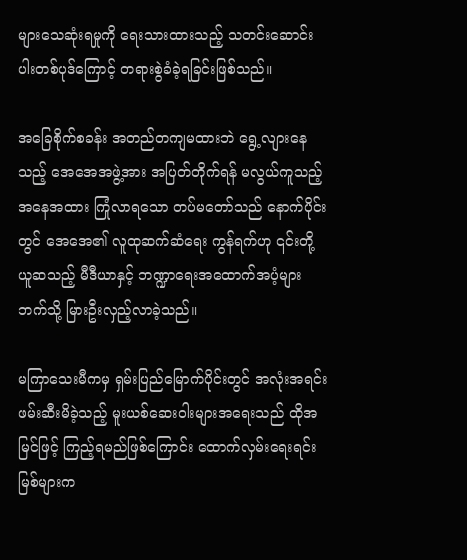များသေဆုံးရမှုကို ရေးသားထားသည့် သတင်းဆောင်းပါးတစ်ပုဒ်ကြောင့် တရားစွဲခံခဲ့ရခြင်းဖြစ်သည်။

အခြေစိုက်စခန်း အတည်တကျမထားဘဲ ရွေ့လျားနေသည့် အေအေအဖွဲ့အား အပြတ်တိုက်ရန် မလွယ်ကူသည့် အနေအထား ကြုံလာရသော တပ်မတော်သည် နောက်ပိုင်းတွင် အေအေ၏ လူထုဆက်ဆံရေး ကွန်ရက်ဟု ၎င်းတို့ယူဆသည့် မီဒီယာနှင့် ဘဏ္ဍာရေးအထောက်အပံ့များဘက်သို့ မြားဦးလှည့်လာခဲ့သည်။

မကြာသေးမီကမှ ရှမ်းပြည်မြောက်ပိုင်းတွင် အလုံးအရင်း ဖမ်းဆီးမိခဲ့သည့် မူးယစ်ဆေးဝါးများအရေးသည် ထိုအမြင်ဖြင့် ကြည့်ရမည်ဖြစ်ကြောင်း ထောက်လှမ်းရေးရင်းမြစ်များက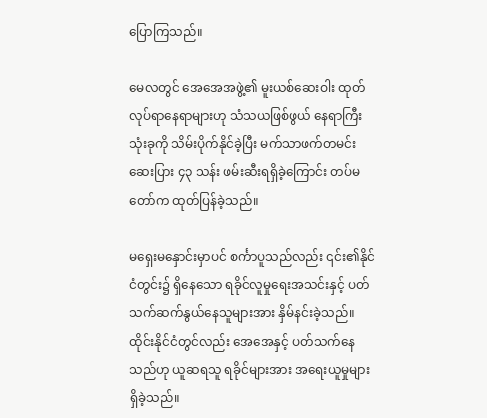ပြောကြသည်။

မေလတွင် အေအေအဖွဲ့၏ မူးယစ်ဆေးဝါး ထုတ်လုပ်ရာနေရာများဟု သံသယဖြစ်ဖွယ် နေရာကြီးသုံးခုကို သိမ်းပိုက်နိုင်ခဲ့ပြီး မက်သာဖက်တမင်းဆေးပြား ၄၃ သန်း ဖမ်းဆီးရရှိခဲ့ကြောင်း တပ်မတော်က ထုတ်ပြန်ခဲ့သည်။

မရှေးမနှောင်းမှာပင် စင်္ကာပူသည်လည်း ၎င်း၏နိုင်ငံတွင်း၌ ရှိနေသော ရခိုင်လူမှုရေးအသင်းနှင့် ပတ်သက်ဆက်နွယ်နေသူများအား နှိမ်နင်းခဲ့သည်။ ထိုင်းနိုင်ငံတွင်လည်း အေအေနှင့် ပတ်သက်နေသည်ဟု ယူဆရသူ ရခိုင်များအား အရေးယူမှုများရှိခဲ့သည်။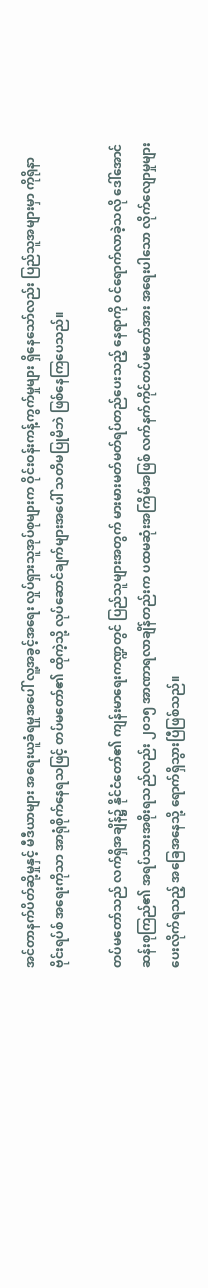အင်တာနက်ပိတ်ဆို့မှုနှင့် မီဒီယာများ အရေးယူခံရမှုအပေါ် လူ့အခွင့်အရေး လှုပ်ရှားသူအုပ်စုများက ဝိုင်းဝန်းကန့်ကွက်မှုများ ရှိနေသော်လည်း ပြည်သူအများမှာ ကိုရိုနာဗိုင်းရပ်စ် အရေးကိုသာ အာရုံစိုက်နေရသဖြင့် တပ်မတော်၏ ထိုကဲ့သို့ လုပ်ဆောင်ချက်များအပေါ် သတိမပြုမိဘဲ ဖြစ်နေကြပေသည်။

တပ်မတော်သည် လက်ရှိအချိန်၌ နိုင်ငံတော်၏ ကျန်းမာရေးကဏ္ဍတွင် ပြည်သူများအတွက် မားမားမတ်မတ်ရပ်တည်ပေးသည့် နေရာကို ဝင်ရောက်လာခဲ့သလို ဒေါ်အောင်ဆန်းစုကြည်၏ အရပ်သားအစိုးရသည်လည်း ၂၀၁၅ အာဏာရလာချိန်တည်းက ပထမဆုံးအကြိမ်အဖြစ် လက်နက်ကိုင်တပ်မတော်အား အရေးပါသော လိုက်လျောမှုများ ပေးလိုက်ရသည့် အခြေအနေသို့ ရောက်ရှိသွားပြီဖြစ်သည်။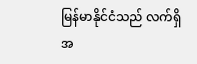မြန်မာနိုင်ငံသည် လက်ရှိအ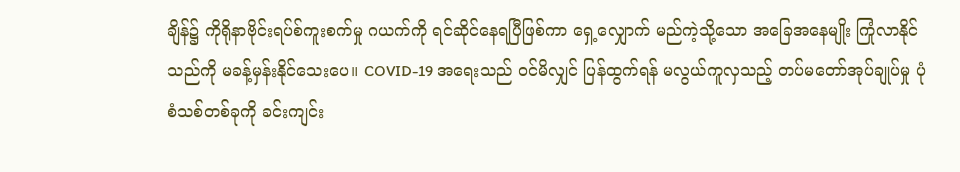ချိန်၌ ကိုရိုနာဗိုင်းရပ်စ်ကူးစက်မှု ဂယက်ကို ရင်ဆိုင်နေရပြီဖြစ်ကာ ရှေ့လျှောက် မည်ကဲ့သို့သော အခြေအနေမျိုး ကြုံလာနိုင်သည်ကို မခန့်မှန်းနိုင်သေးပေ။ COVID-19 အရေးသည် ဝင်မိလျှင် ပြန်ထွက်ရန် မလွယ်ကူလှသည့် တပ်မတော်အုပ်ချုပ်မှု ပုံစံသစ်တစ်ခုကို ခင်းကျင်း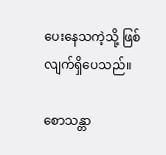ပေးနေသကဲ့သို့ ဖြစ်လျက်ရှိပေသည်။

စောသန္တာ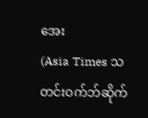အေး
(Asia Times သတင်းဝက်ဘ်ဆိုက်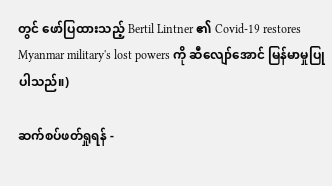တွင် ဖော်ပြထားသည့် Bertil Lintner ၏ Covid-19 restores Myanmar military's lost powers ကို ဆီလျော်အောင် မြန်မာမှုပြုပါသည်။)

ဆက်စပ်ဖတ်ရှုရန် -